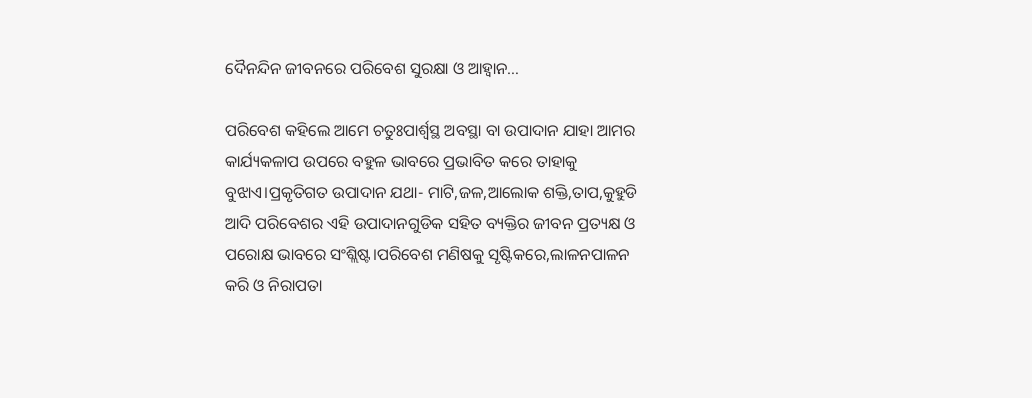ଦୈନନ୍ଦିନ ଜୀବନରେ ପରିବେଶ ସୁରକ୍ଷା ଓ ଆହ୍ବାନ…

ପରିବେଶ କହିଲେ ଆମେ ଚତୁଃପାର୍ଶ୍ଵସ୍ଥ ଅବସ୍ଥା ବା ଉପାଦାନ ଯାହା ଆମର କାର୍ଯ୍ୟକଳାପ ଉପରେ ବହୁଳ ଭାବରେ ପ୍ରଭାବିତ କରେ ତାହାକୁ ବୁଝାଏ।ପ୍ରକୃତିଗତ ଉପାଦାନ ଯଥା- ମାଟି,ଜଳ,ଆଲୋକ ଶକ୍ତି,ତାପ,କୁହୁଡି ଆଦି ପରିବେଶର ଏହି ଉପାଦାନଗୁଡିକ ସହିତ ବ୍ୟକ୍ତିର ଜୀବନ ପ୍ରତ୍ୟକ୍ଷ ଓ ପରୋକ୍ଷ ଭାବରେ ସଂଶ୍ଲିଷ୍ଟ।ପରିବେଶ ମଣିଷକୁ ସୃଷ୍ଟିକରେ,ଲାଳନପାଳନ କରି ଓ ନିରାପତା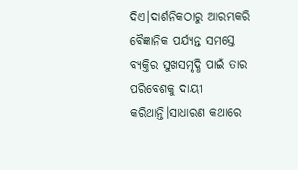ଦିଏ।ଦାର୍ଶନିକଠାରୁ ଆରମ୍ଭକରି ବୈଜ୍ଞାନିକ ପର୍ଯ୍ୟନ୍ତ ସମସ୍ତେ ବ୍ୟକ୍ତିର ସୁଖସମୃଦ୍ଧି ପାଇଁ ତାର ପରିବେଶକୁ ଦାୟୀ କରିଥାନ୍ତି।ସାଧାରଣ କଥାରେ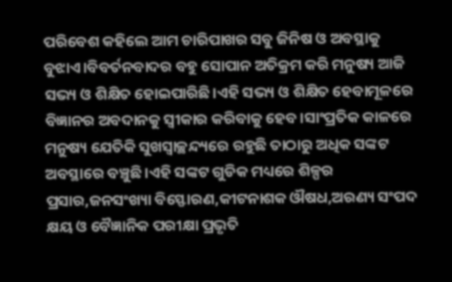ପରିବେଶ କହିଲେ ଆମ ଚାରିପାଖର ସବୁ ଜିନିଷ ଓ ଅବସ୍ଥାକୁ ବୁଝାଏ।ବିବର୍ତନବାଦର ବହୁ ସୋପାନ ଅତିକ୍ରମ କରି ମନୁଷ୍ୟ ଆଜି ସଭ୍ୟ ଓ ଶିକ୍ଷିତ ହୋଇପାରିଛି।ଏହି ସଭ୍ୟ ଓ ଶିକ୍ଷିତ ହେବାମୂଳରେ ବିଜ୍ଞାନର ଅବଦାନକୁ ସ୍ଵୀକାର କରିବାକୁ ହେବ।ସାଂପ୍ରତିକ କାଳରେ ମନୁଷ୍ୟ ଯେତିକି ସୁଖସ୍ଵାଚ୍ଛନ୍ଦ୍ୟରେ ରହୁଛି ତାଠାରୁ ଅଧିକ ସଙ୍କଟ ଅବସ୍ଥାରେ ବଞ୍ଚୁଛି।ଏହି ସଙ୍କଟ ଗୁଡିକ ମଧ୍ୟରେ ଶିଳ୍ପର ପ୍ରସାର,ଜନସଂଖ୍ୟା ବିସ୍ଫୋରଣ,କୀଟନାଶକ ଔଷଧ,ଅରଣ୍ୟ ସଂପଦ କ୍ଷୟ ଓ ବୈଜ୍ଞାନିକ ପରୀକ୍ଷା ପ୍ରଭୃତି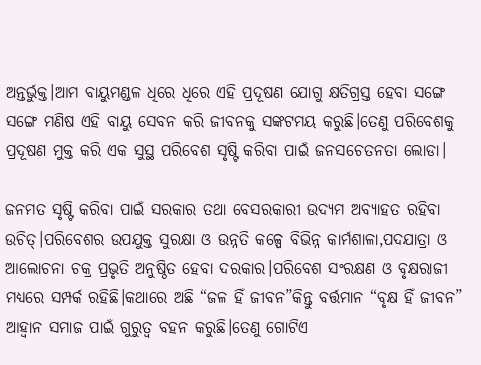ଅନ୍ତର୍ଭୁକ୍ତ।ଆମ ବାୟୁମଣ୍ଡଳ ଧିରେ ଧିରେ ଏହି ପ୍ରଦୂଷଣ ଯୋଗୁ କ୍ଷତିଗ୍ରସ୍ତ ହେବା ସଙ୍ଗେ ସଙ୍ଗେ ମଣିଷ ଏହି ବାୟୁ ସେବନ କରି ଜୀବନକୁ ସଙ୍କଟମୟ କରୁଛି।ତେଣୁ ପରିବେଶକୁ ପ୍ରଦୂଷଣ ମୁକ୍ତ କରି ଏକ ସୁସ୍ଥ ପରିବେଶ ସୃଷ୍ଟି କରିବା ପାଇଁ ଜନସଚେତନତା ଲୋଡା।

ଜନମତ ସୃଷ୍ଟି କରିବା ପାଇଁ ସରକାର ତଥା ବେସରକାରୀ ଉଦ୍ୟମ ଅବ୍ୟାହତ ରହିବା ଉଚିତ୍।ପରିବେଶର ଉପଯୁକ୍ତ ସୁରକ୍ଷା ଓ ଉନ୍ନତି କଳ୍ପେ ବିଭିନ୍ନ କାର୍ମଶାଳା,ପଦଯାତ୍ରା ଓ ଆଲୋଚନା ଚକ୍ର ପ୍ରଭୃତି ଅନୁଷ୍ଠିତ ହେବା ଦରକାର।ପରିବେଶ ସଂରକ୍ଷଣ ଓ ବୃକ୍ଷରାଜୀ ମଧ୍ୟରେ ସମ୍ପର୍କ ରହିଛି।କଥାରେ ଅଛି “ଜଳ ହିଁ ଜୀବନ”କିନ୍ତୁ ବର୍ତ୍ତମାନ “ବୃକ୍ଷ ହିଁ ଜୀବନ” ଆହ୍ବାନ ସମାଜ ପାଇଁ ଗୁରୁତ୍ବ ବହନ କରୁଛି।ତେଣୁ ଗୋଟିଏ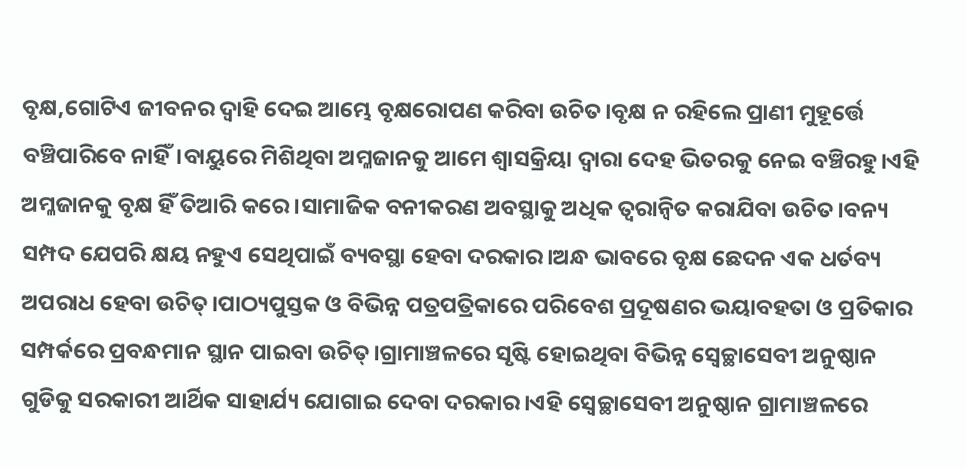ବୃକ୍ଷ,ଗୋଟିଏ ଜୀବନର ଦ୍ଵାହି ଦେଇ ଆମ୍ଭେ ବୃକ୍ଷରୋପଣ କରିବା ଉଚିତ।ବୃକ୍ଷ ନ ରହିଲେ ପ୍ରାଣୀ ମୁହୂର୍ତ୍ତେ ବଞ୍ଚିପାରିବେ ନାହିଁ।ବାୟୁରେ ମିଶିଥିବା ଅମ୍ଳଜାନକୁ ଆମେ ଶ୍ଵାସକ୍ରିୟା ଦ୍ଵାରା ଦେହ ଭିତରକୁ ନେଇ ବଞ୍ଚିରହୁ।ଏହି ଅମ୍ଳଜାନକୁ ବୃକ୍ଷ ହିଁ ତିଆରି କରେ।ସାମାଜିକ ବନୀକରଣ ଅବସ୍ଥାକୁ ଅଧିକ ତ୍ୱରାନ୍ୱିତ କରାଯିବା ଉଚିତ।ବନ୍ୟ ସମ୍ପଦ ଯେପରି କ୍ଷୟ ନହୁଏ ସେଥିପାଇଁ ବ୍ୟବସ୍ଥା ହେବା ଦରକାର।ଅନ୍ଧ ଭାବରେ ବୃକ୍ଷ ଛେଦନ ଏକ ଧର୍ତବ୍ୟ ଅପରାଧ ହେବା ଉଚିତ୍।ପାଠ୍ୟପୁସ୍ତକ ଓ ବିଭିନ୍ନ ପତ୍ରପତ୍ରିକାରେ ପରିବେଶ ପ୍ରଦୂଷଣର ଭୟାବହତା ଓ ପ୍ରତିକାର ସମ୍ପର୍କରେ ପ୍ରବନ୍ଧମାନ ସ୍ଥାନ ପାଇବା ଉଚିତ୍।ଗ୍ରାମାଞ୍ଚଳରେ ସୃଷ୍ଟି ହୋଇଥିବା ବିଭିନ୍ନ ସ୍ଵେଚ୍ଛାସେବୀ ଅନୁଷ୍ଠାନ ଗୁଡିକୁ ସରକାରୀ ଆର୍ଥିକ ସାହାର୍ଯ୍ୟ ଯୋଗାଇ ଦେବା ଦରକାର।ଏହି ସ୍ଵେଚ୍ଛାସେବୀ ଅନୁଷ୍ଠାନ ଗ୍ରାମାଞ୍ଚଳରେ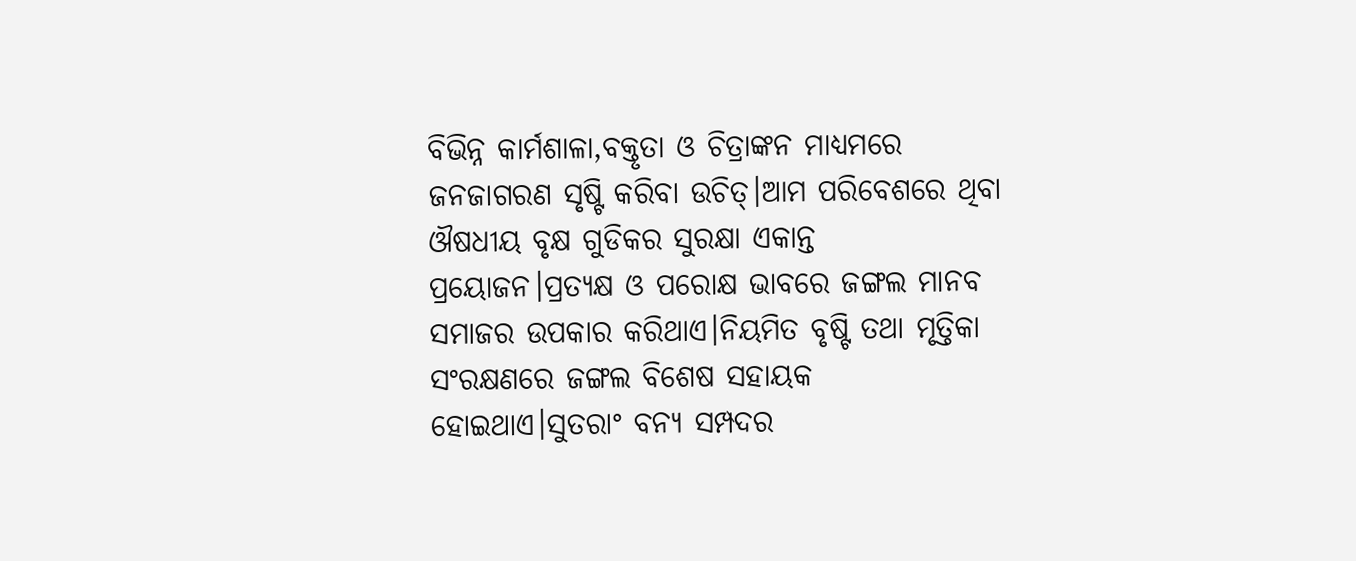ବିଭିନ୍ନ କାର୍ମଶାଳା,ବକ୍ତୃତା ଓ ଚିତ୍ରାଙ୍କନ ମାଧ୍ୟମରେ ଜନଜାଗରଣ ସୃଷ୍ଟି କରିବା ଉଚିତ୍।ଆମ ପରିବେଶରେ ଥିବା ଔଷଧୀୟ ବୃକ୍ଷ ଗୁଡିକର ସୁରକ୍ଷା ଏକାନ୍ତ ପ୍ରୟୋଜନ।ପ୍ରତ୍ୟକ୍ଷ ଓ ପରୋକ୍ଷ ଭାବରେ ଜଙ୍ଗଲ ମାନବ ସମାଜର ଉପକାର କରିଥାଏ।ନିୟମିତ ବୃଷ୍ଟି ତଥା ମୃତ୍ତିକା ସଂରକ୍ଷଣରେ ଜଙ୍ଗଲ ବିଶେଷ ସହାୟକ ହୋଇଥାଏ।ସୁତରାଂ ବନ୍ୟ ସମ୍ପଦର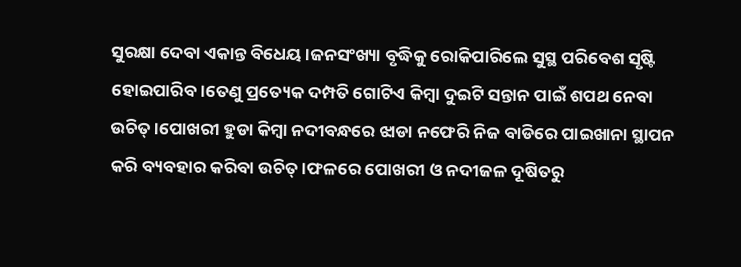ସୁରକ୍ଷା ଦେବା ଏକାନ୍ତ ବିଧେୟ।ଜନସଂଖ୍ୟା ବୃଦ୍ଧିକୁ ରୋକିପାରିଲେ ସୁସ୍ଥ ପରିବେଶ ସୃଷ୍ଟି ହୋଇପାରିବ।ତେଣୁ ପ୍ରତ୍ୟେକ ଦମ୍ପତି ଗୋଟିଏ କିମ୍ବା ଦୁଇଟି ସନ୍ତାନ ପାଇଁ ଶପଥ ନେବା ଉଚିତ୍।ପୋଖରୀ ହୁଡା କିମ୍ବା ନଦୀବନ୍ଧରେ ଝାଡା ନଫେରି ନିଜ ବାଡିରେ ପାଇଖାନା ସ୍ଥାପନ କରି ବ୍ୟବହାର କରିବା ଉଚିତ୍।ଫଳରେ ପୋଖରୀ ଓ ନଦୀଜଳ ଦୂଷିତରୁ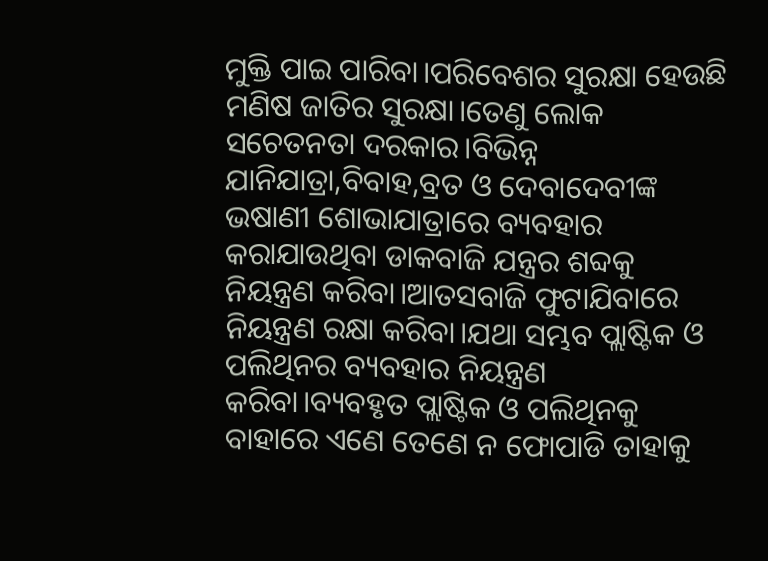ମୁକ୍ତି ପାଇ ପାରିବା।ପରିବେଶର ସୁରକ୍ଷା ହେଉଛି ମଣିଷ ଜାତିର ସୁରକ୍ଷା।ତେଣୁ ଲୋକ ସଚେତନତା ଦରକାର।ବିଭିନ୍ନ ଯାନିଯାତ୍ରା,ବିବାହ,ବ୍ରତ ଓ ଦେବାଦେବୀଙ୍କ ଭଷାଣୀ ଶୋଭାଯାତ୍ରାରେ ବ୍ୟବହାର କରାଯାଉଥିବା ଡାକବାଜି ଯନ୍ତ୍ରର ଶବ୍ଦକୁ ନିୟନ୍ତ୍ରଣ କରିବା।ଆତସବାଜି ଫୁଟାଯିବାରେ ନିୟନ୍ତ୍ରଣ ରକ୍ଷା କରିବା।ଯଥା ସମ୍ଭବ ପ୍ଲାଷ୍ଟିକ ଓ ପଲିଥିନର ବ୍ୟବହାର ନିୟନ୍ତ୍ରଣ କରିବା।ବ୍ୟବହୃତ ପ୍ଲାଷ୍ଟିକ ଓ ପଲିଥିନକୁ ବାହାରେ ଏଣେ ତେଣେ ନ ଫୋପାଡି ତାହାକୁ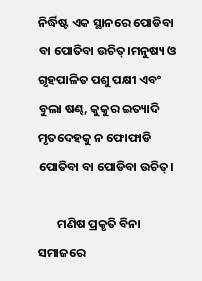ନିର୍ଦ୍ଧିଷ୍ଟ ଏକ ସ୍ଥାନରେ ପୋଡିବା ବା ପୋତିବା ଉଚିତ୍।ମନୁଷ୍ୟ ଓ ଗୃହପାଳିତ ପଶୁ ପକ୍ଷୀ ଏବଂ ବୁଲା ଷଣ୍ଢ, କୁକୁର ଇତ୍ୟାଦି ମୃତଦେହକୁ ନ ଫୋଫାଡି ପୋତିବା ବା ପୋଡିବା ଉଚିତ୍।

       ମଣିଷ ପ୍ରକୃତି ବିନା ସମାଜରେ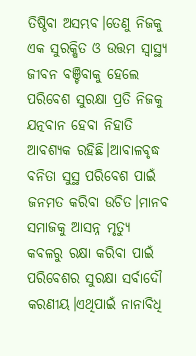ତିଷ୍ଠିବା ଅସମ୍ଭବ।ତେଣୁ ନିଜକୁ ଏକ ସୁରକ୍ଷିତ ଓ ଉତ୍ତମ ସ୍ବାସ୍ଥ୍ଯ ଜୀବନ ବଞ୍ଚିବାକୁ ହେଲେ ପରିବେଶ ସୁରକ୍ଷା ପ୍ରତି ନିଜକୁ ଯତ୍ନବାନ ହେବା ନିହାତି ଆବଶ୍ଯକ ରହିଛି।ଆବାଳବୃଦ୍ଧ ବନିତା ସୁସ୍ଥ ପରିବେଶ ପାଇଁ ଜନମତ କରିବା ଉଚିତ।ମାନବ ସମାଜକୁ ଆସନ୍ନ ମୃତ୍ୟୁ କବଳରୁ ରକ୍ଷା କରିବା ପାଇଁ ପରିବେଶର ସୁରକ୍ଷା ସର୍ବାଦୌ କରଣୀୟ।ଏଥିପାଇଁ ନାନାବିଧି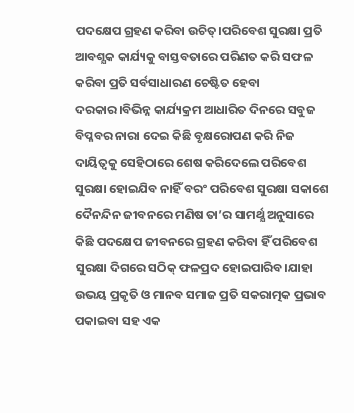ପଦକ୍ଷେପ ଗ୍ରହଣ କରିବା ଉଚିତ୍।ପରିବେଶ ସୁରକ୍ଷା ପ୍ରତି ଆବଶ୍ଯକ କାର୍ଯ୍ୟକୁ ବାସ୍ତବତାରେ ପରିଣତ କରି ସଫଳ କରିବା ପ୍ରତି ସର୍ବସାଧାରଣ ଚେଷ୍ଟିତ ହେବା ଦରକାର।ବିଭିନ୍ନ କାର୍ଯ୍ୟକ୍ରମ ଆଧାରିତ ଦିନରେ ସବୁଜ ବିପ୍ଳବର ନାରା ଦେଇ କିଛି ବୃକ୍ଷରୋପଣ କରି ନିଜ ଦାୟିତ୍ୱକୁ ସେହିଠାରେ ଶେଷ କରିଦେଲେ ପରିବେଶ ସୁରକ୍ଷା ହୋଇଯିବ ନାହିଁ ବରଂ ପରିବେଶ ସୁରକ୍ଷା ସକାଶେ ଦୈନନ୍ଦିନ ଜୀବନରେ ମଣିଷ ତା’ର ସାମର୍ଥ୍ଯ ଅନୁସାରେ କିଛି ପଦକ୍ଷେପ ଜୀବନରେ ଗ୍ରହଣ କରିବା ହିଁ ପରିବେଶ ସୁରକ୍ଷା ଦିଗରେ ସଠିକ୍ ଫଳପ୍ରଦ ହୋଇପାରିବ।ଯାହା ଉଭୟ ପ୍ରକୃତି ଓ ମାନବ ସମାଜ ପ୍ରତି ସକରାତ୍ମକ ପ୍ରଭାବ ପକାଇବା ସହ ଏକ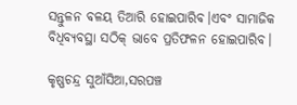ସନ୍ତୁଳନ ବଳୟ ତିଆରି ହୋଇପାରିବ।ଏବଂ ସାମାଜିକ ବିଧିବ୍ୟବସ୍ଥା ସଠିକ୍ ଭାବେ ପ୍ରତିଫଳନ ହୋଇପାରିବ।

କୃଷ୍ଣଚନ୍ଦ୍ର ସୁଆଁସିଆ,ସରପଞ୍ଚ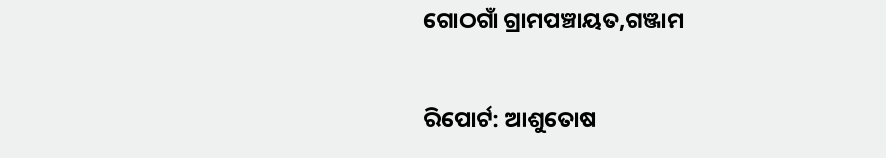ଗୋଠଗାଁ ଗ୍ରାମପଞ୍ଚାୟତ,ଗଞ୍ଜାମ

ରିପୋର୍ଟ: ଆଶୁତୋଷ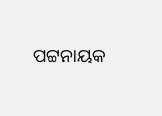ପଟ୍ଟନାୟକ